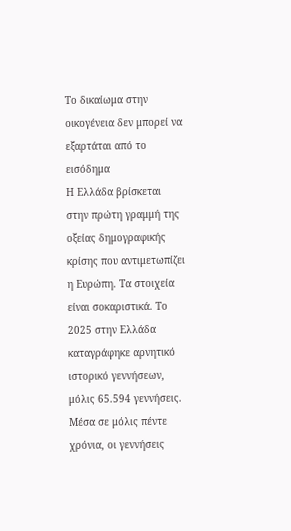Το δικαίωμα στην οικογένεια δεν μπορεί να εξαρτάται από το εισόδημα
Η Ελλάδα βρίσκεται στην πρώτη γραμμή της οξείας δημογραφικής κρίσης που αντιμετωπίζει η Ευρώπη. Τα στοιχεία είναι σοκαριστικά. Το 2025 στην Ελλάδα καταγράφηκε αρνητικό ιστορικό γεννήσεων, μόλις 65.594 γεννήσεις. Μέσα σε μόλις πέντε χρόνια, οι γεννήσεις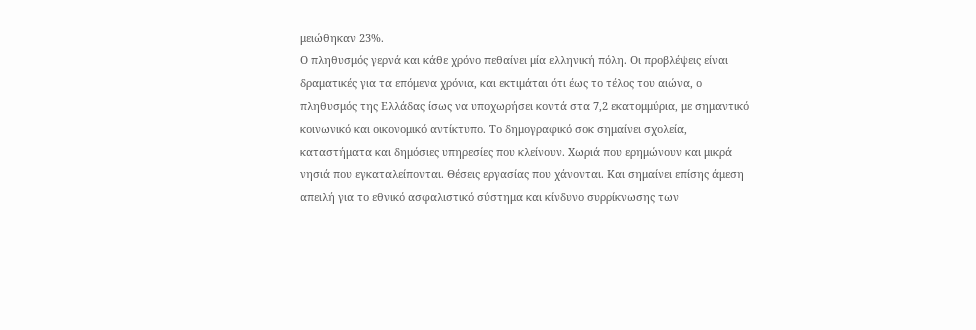μειώθηκαν 23%.
Ο πληθυσμός γερνά και κάθε χρόνο πεθαίνει μία ελληνική πόλη. Οι προβλέψεις είναι δραματικές για τα επόμενα χρόνια, και εκτιμάται ότι έως το τέλος του αιώνα, ο πληθυσμός της Ελλάδας ίσως να υποχωρήσει κοντά στα 7,2 εκατομμύρια, με σημαντικό κοινωνικό και οικονομικό αντίκτυπο. Το δημογραφικό σοκ σημαίνει σχολεία, καταστήματα και δημόσιες υπηρεσίες που κλείνουν. Χωριά που ερημώνουν και μικρά νησιά που εγκαταλείπονται. Θέσεις εργασίας που χάνονται. Και σημαίνει επίσης άμεση απειλή για το εθνικό ασφαλιστικό σύστημα και κίνδυνο συρρίκνωσης των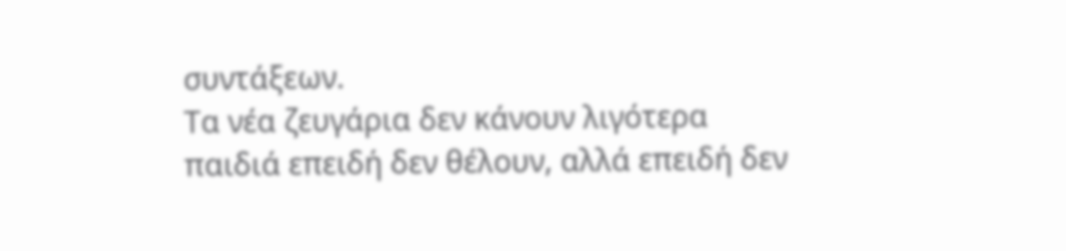συντάξεων.
Τα νέα ζευγάρια δεν κάνουν λιγότερα παιδιά επειδή δεν θέλουν, αλλά επειδή δεν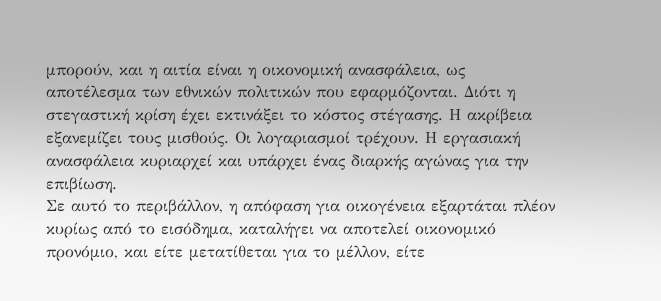μπορούν, και η αιτία είναι η οικονομική ανασφάλεια, ως αποτέλεσμα των εθνικών πολιτικών που εφαρμόζονται. Διότι η στεγαστική κρίση έχει εκτινάξει το κόστος στέγασης. Η ακρίβεια εξανεμίζει τους μισθούς. Οι λογαριασμοί τρέχουν. Η εργασιακή ανασφάλεια κυριαρχεί και υπάρχει ένας διαρκής αγώνας για την επιβίωση.
Σε αυτό το περιβάλλον, η απόφαση για οικογένεια εξαρτάται πλέον κυρίως από το εισόδημα, καταλήγει να αποτελεί οικονομικό προνόμιο, και είτε μετατίθεται για το μέλλον, είτε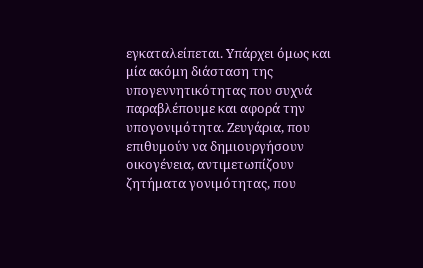εγκαταλείπεται. Υπάρχει όμως και μία ακόμη διάσταση της υπογεννητικότητας που συχνά παραβλέπουμε και αφορά την υπογονιμότητα. Ζευγάρια, που επιθυμούν να δημιουργήσουν οικογένεια, αντιμετωπίζουν ζητήματα γονιμότητας, που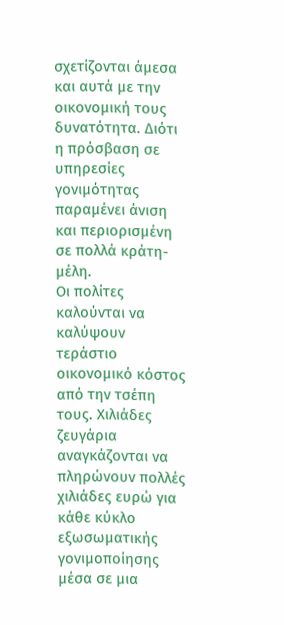σχετίζονται άμεσα και αυτά με την οικονομική τους δυνατότητα. Διότι η πρόσβαση σε υπηρεσίες γονιμότητας παραμένει άνιση και περιορισμένη σε πολλά κράτη-μέλη.
Οι πολίτες καλούνται να καλύψουν τεράστιο οικονομικό κόστος από την τσέπη τους. Χιλιάδες ζευγάρια αναγκάζονται να πληρώνουν πολλές χιλιάδες ευρώ για κάθε κύκλο εξωσωματικής γονιμοποίησης μέσα σε μια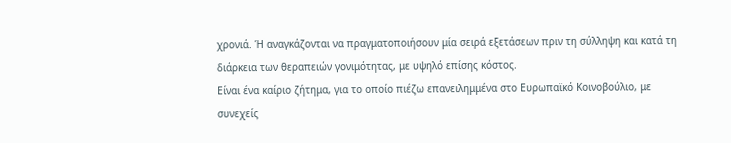χρονιά. Ή αναγκάζονται να πραγματοποιήσουν μία σειρά εξετάσεων πριν τη σύλληψη και κατά τη διάρκεια των θεραπειών γονιμότητας, με υψηλό επίσης κόστος.
Είναι ένα καίριο ζήτημα, για το οποίο πιέζω επανειλημμένα στο Ευρωπαϊκό Κοινοβούλιο, με συνεχείς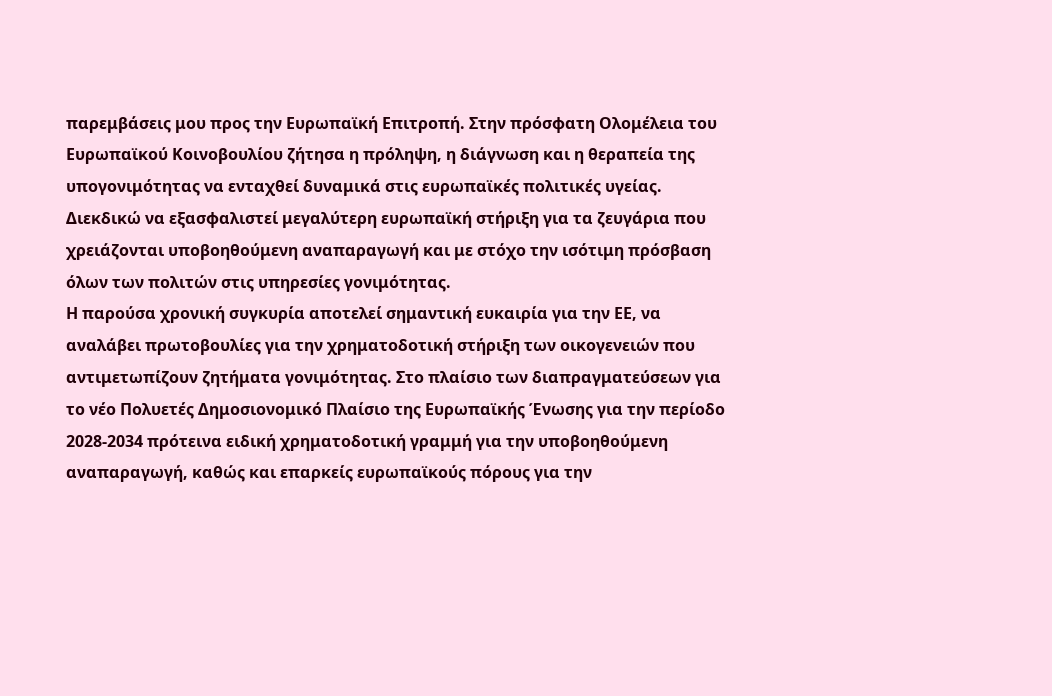παρεμβάσεις μου προς την Ευρωπαϊκή Επιτροπή. Στην πρόσφατη Ολομέλεια του Ευρωπαϊκού Κοινοβουλίου ζήτησα η πρόληψη, η διάγνωση και η θεραπεία της υπογονιμότητας να ενταχθεί δυναμικά στις ευρωπαϊκές πολιτικές υγείας. Διεκδικώ να εξασφαλιστεί μεγαλύτερη ευρωπαϊκή στήριξη για τα ζευγάρια που χρειάζονται υποβοηθούμενη αναπαραγωγή και με στόχο την ισότιμη πρόσβαση όλων των πολιτών στις υπηρεσίες γονιμότητας.
Η παρούσα χρονική συγκυρία αποτελεί σημαντική ευκαιρία για την ΕΕ, να αναλάβει πρωτοβουλίες για την χρηματοδοτική στήριξη των οικογενειών που αντιμετωπίζουν ζητήματα γονιμότητας. Στο πλαίσιο των διαπραγματεύσεων για το νέο Πολυετές Δημοσιονομικό Πλαίσιο της Ευρωπαϊκής Ένωσης για την περίοδο 2028-2034 πρότεινα ειδική χρηματοδοτική γραμμή για την υποβοηθούμενη αναπαραγωγή, καθώς και επαρκείς ευρωπαϊκούς πόρους για την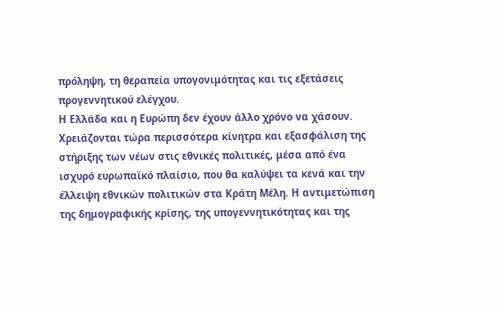πρόληψη, τη θεραπεία υπογονιμότητας και τις εξετάσεις προγεννητικού ελέγχου.
Η Ελλάδα και η Ευρώπη δεν έχουν άλλο χρόνο να χάσουν. Χρειάζονται τώρα περισσότερα κίνητρα και εξασφάλιση της στήριξης των νέων στις εθνικές πολιτικές, μέσα από ένα ισχυρό ευρωπαϊκό πλαίσιο, που θα καλύψει τα κενά και την έλλειψη εθνικών πολιτικών στα Κράτη Μέλη. Η αντιμετώπιση της δημογραφικής κρίσης, της υπογεννητικότητας και της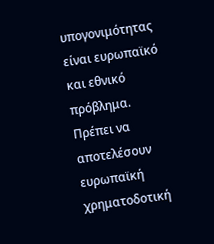υπογονιμότητας είναι ευρωπαϊκό και εθνικό πρόβλημα. Πρέπει να αποτελέσουν ευρωπαϊκή χρηματοδοτική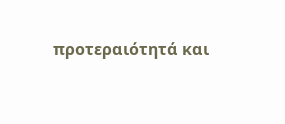προτεραιότητά και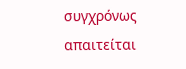συγχρόνως απαιτείται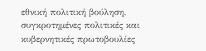εθνική πολιτική βούληση, συγκροτημένες πολιτικές και κυβερνητικές πρωτοβουλίες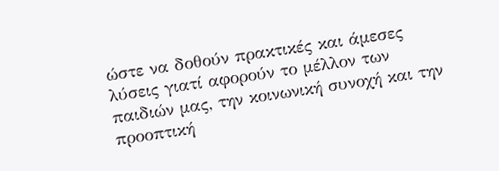ώστε να δοθούν πρακτικές και άμεσες λύσεις γιατί αφορούν το μέλλον των παιδιών μας, την κοινωνική συνοχή και την προοπτική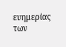ευημερίας των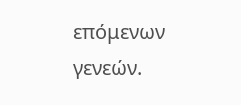επόμενων γενεών.